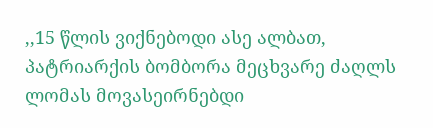,,15 წლის ვიქნებოდი ასე ალბათ, პატრიარქის ბომბორა მეცხვარე ძაღლს ლომას მოვასეირნებდი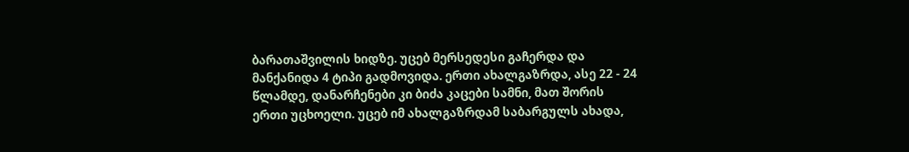ბარათაშვილის ხიდზე. უცებ მერსედესი გაჩერდა და მანქანიდა 4 ტიპი გადმოვიდა. ერთი ახალგაზრდა, ასე 22 - 24 წლამდე, დანარჩენები კი ბიძა კაცები სამნი, მათ შორის ერთი უცხოელი. უცებ იმ ახალგაზრდამ საბარგულს ახადა,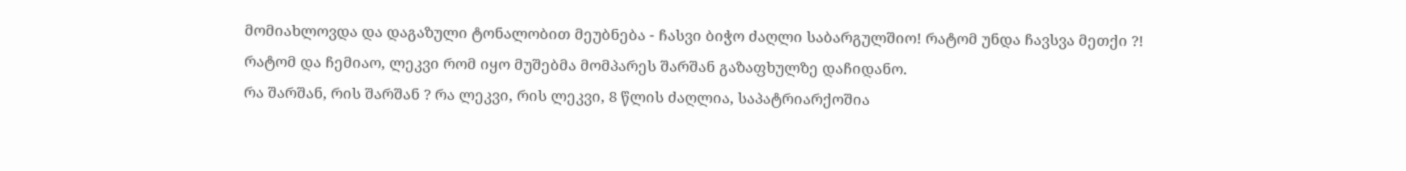მომიახლოვდა და დაგაზული ტონალობით მეუბნება - ჩასვი ბიჭო ძაღლი საბარგულშიო! რატომ უნდა ჩავსვა მეთქი ?!
რატომ და ჩემიაო, ლეკვი რომ იყო მუშებმა მომპარეს შარშან გაზაფხულზე დაჩიდანო.
რა შარშან, რის შარშან ? რა ლეკვი, რის ლეკვი, 8 წლის ძაღლია, საპატრიარქოშია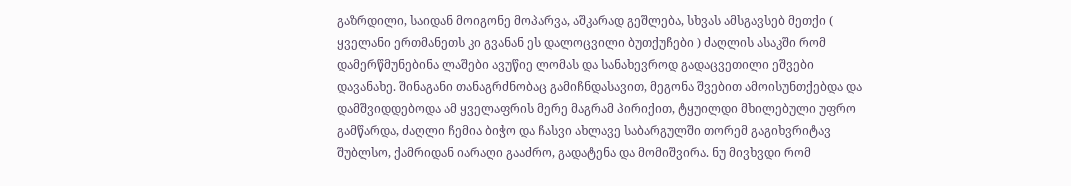გაზრდილი, საიდან მოიგონე მოპარვა, აშკარად გეშლება, სხვას ამსგავსებ მეთქი ( ყველანი ერთმანეთს კი გვანან ეს დალოცვილი ბუთქუჩები ) ძაღლის ასაკში რომ დამერწმუნებინა ლაშები ავუწიე ლომას და სანახევროდ გადაცვეთილი ეშვები დავანახე. შინაგანი თანაგრძნობაც გამიჩნდასავით, მეგონა შვებით ამოისუნთქებდა და დამშვიდდებოდა ამ ყველაფრის მერე მაგრამ პირიქით, ტყუილდი მხილებული უფრო გამწარდა, ძაღლი ჩემია ბიჭო და ჩასვი ახლავე საბარგულში თორემ გაგიხვრიტავ შუბლსო, ქამრიდან იარაღი გააძრო, გადატენა და მომიშვირა. ნუ მივხვდი რომ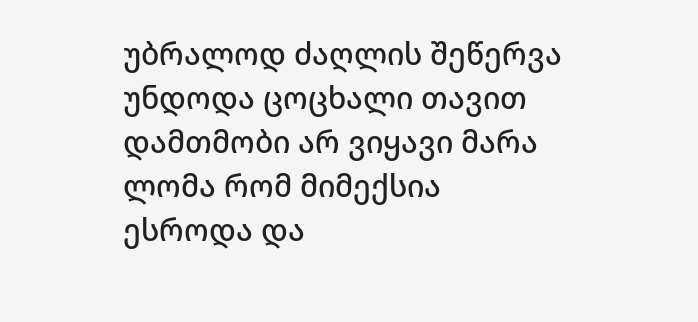უბრალოდ ძაღლის შეწერვა უნდოდა ცოცხალი თავით დამთმობი არ ვიყავი მარა ლომა რომ მიმექსია ესროდა და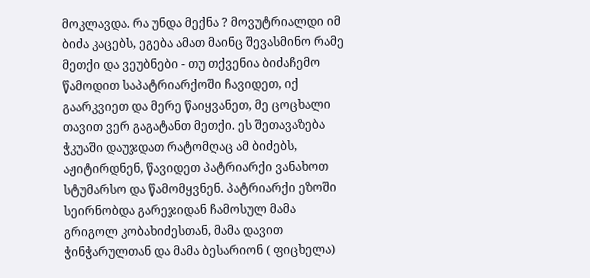მოკლავდა. რა უნდა მექნა ? მოვუტრიალდი იმ ბიძა კაცებს, ეგება ამათ მაინც შევასმინო რამე მეთქი და ვეუბნები - თუ თქვენია ბიძაჩემო წამოდით საპატრიარქოში ჩავიდეთ, იქ გაარკვიეთ და მერე წაიყვანეთ, მე ცოცხალი თავით ვერ გაგატანთ მეთქი. ეს შეთავაზება ჭკუაში დაუჯდათ რატომღაც ამ ბიძებს, აჟიტირდნენ, წავიდეთ პატრიარქი ვანახოთ სტუმარსო და წამომყვნენ. პატრიარქი ეზოში სეირნობდა გარეჯიდან ჩამოსულ მამა გრიგოლ კობახიძესთან, მამა დავით ჭინჭარულთან და მამა ბესარიონ ( ფიცხელა)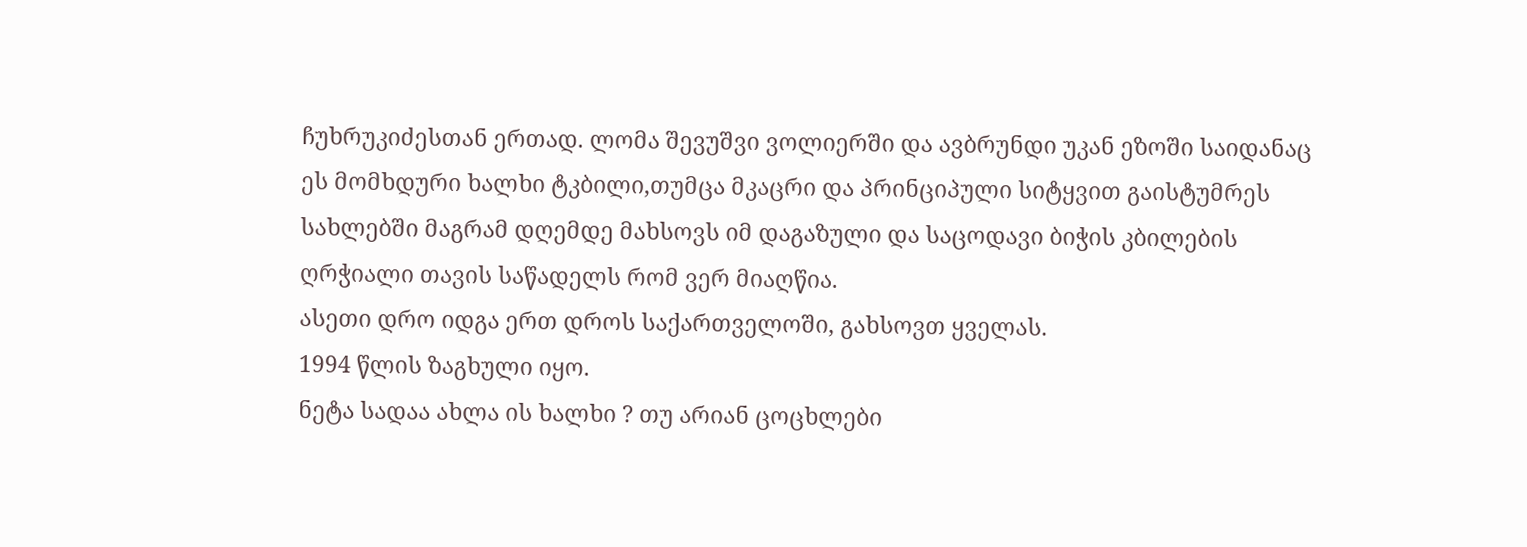ჩუხრუკიძესთან ერთად. ლომა შევუშვი ვოლიერში და ავბრუნდი უკან ეზოში საიდანაც ეს მომხდური ხალხი ტკბილი,თუმცა მკაცრი და პრინციპული სიტყვით გაისტუმრეს სახლებში მაგრამ დღემდე მახსოვს იმ დაგაზული და საცოდავი ბიჭის კბილების ღრჭიალი თავის საწადელს რომ ვერ მიაღწია.
ასეთი დრო იდგა ერთ დროს საქართველოში, გახსოვთ ყველას.
1994 წლის ზაგხული იყო.
ნეტა სადაა ახლა ის ხალხი ? თუ არიან ცოცხლები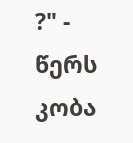?" - წერს კობა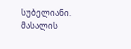სუბელიანი.
მასალის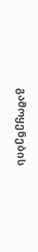გამოყენების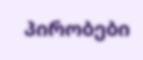პირობები